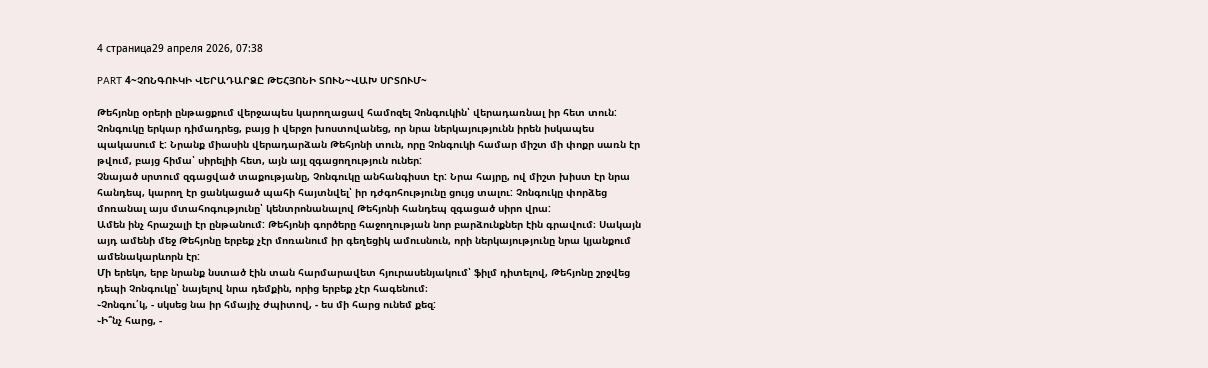4 страница29 апреля 2026, 07:38

PART 4~ՉՈՆԳՈՒԿԻ ՎԵՐԱԴԱՐՁԸ ԹԵՀՅՈՆԻ ՏՈՒՆ~ՎԱԽ ՍՐՏՈՒՄ~

Թեհյոնը օրերի ընթացքում վերջապես կարողացավ համոզել Չոնգուկին՝ վերադառնալ իր հետ տուն: Չոնգուկը երկար դիմադրեց, բայց ի վերջո խոստովանեց, որ նրա ներկայությունն իրեն իսկապես պակասում է: Նրանք միասին վերադարձան Թեհյոնի տուն, որը Չոնգուկի համար միշտ մի փոքր սառն էր թվում, բայց հիմա՝ սիրելիի հետ, այն այլ զգացողություն ուներ:
Չնայած սրտում զգացված տաքությանը, Չոնգուկը անհանգիստ էր: Նրա հայրը, ով միշտ խիստ էր նրա հանդեպ, կարող էր ցանկացած պահի հայտնվել՝ իր դժգոհությունը ցույց տալու: Չոնգուկը փորձեց մոռանալ այս մտահոգությունը՝ կենտրոնանալով Թեհյոնի հանդեպ զգացած սիրո վրա:
Ամեն ինչ հրաշալի էր ընթանում: Թեհյոնի գործերը հաջողության նոր բարձունքներ էին գրավում։ Սակայն այդ ամենի մեջ Թեհյոնը երբեք չէր մոռանում իր գեղեցիկ ամուսնուն, որի ներկայությունը նրա կյանքում ամենակարևորն էր:
Մի երեկո, երբ նրանք նստած էին տան հարմարավետ հյուրասենյակում՝ ֆիլմ դիտելով, Թեհյոնը շրջվեց դեպի Չոնգուկը՝ նայելով նրա դեմքին, որից երբեք չէր հագենում։
֊Չոնգու՛կ, - սկսեց նա իր հմայիչ ժպիտով, - ես մի հարց ունեմ քեզ:
֊Ի՞նչ հարց, -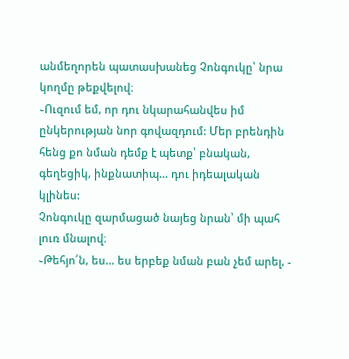անմեղորեն պատասխանեց Չոնգուկը՝ նրա կողմը թեքվելով։
֊Ուզում եմ, որ դու նկարահանվես իմ ընկերության նոր գովազդում: Մեր բրենդին հենց քո նման դեմք է պետք՝ բնական, գեղեցիկ, ինքնատիպ... դու իդեալական կլինես:
Չոնգուկը զարմացած նայեց նրան՝ մի պահ լուռ մնալով։
֊Թեհյո՛ն, ես... ես երբեք նման բան չեմ արել, -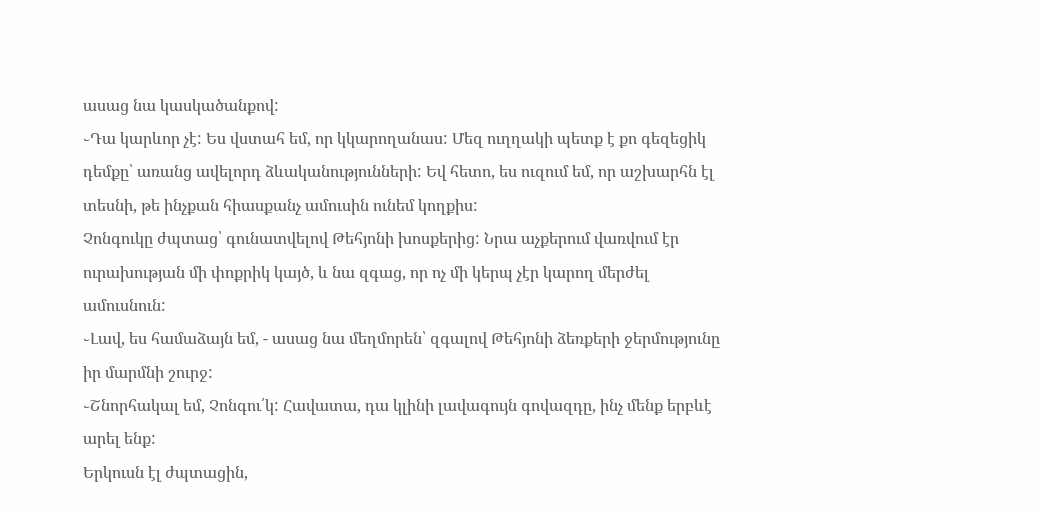ասաց նա կասկածանքով:
֊Դա կարևոր չէ: Ես վստահ եմ, որ կկարողանաս: Մեզ ուղղակի պետք է քո գեզեցիկ դեմքը՝ առանց ավելորդ ձևականությունների: Եվ հետո, ես ուզում եմ, որ աշխարհն էլ տեսնի, թե ինչքան հիասքանչ ամուսին ունեմ կողքիս:
Չոնգուկը ժպտաց՝ գունատվելով Թեհյոնի խոսքերից: Նրա աչքերում վառվում էր ուրախության մի փոքրիկ կայծ, և նա զգաց, որ ոչ մի կերպ չէր կարող մերժել ամուսնուն:
֊Լավ, ես համաձայն եմ, - ասաց նա մեղմորեն՝ զգալով Թեհյոնի ձեռքերի ջերմությունը իր մարմնի շուրջ:
֊Շնորհակալ եմ, Չոնգու՛կ: Հավատա, դա կլինի լավագույն գովազդը, ինչ մենք երբևէ արել ենք:
Երկուսն էլ ժպտացին,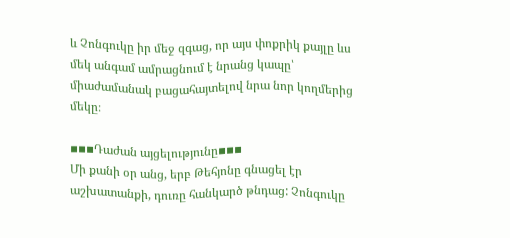և Չոնգուկը իր մեջ զգաց, որ այս փոքրիկ քայլը ևս մեկ անգամ ամրացնում է նրանց կապը՝ միաժամանակ բացահայտելով նրա նոր կողմերից մեկը։

▪▪▪Դաժան այցելությունը▪▪▪
Մի քանի օր անց, երբ Թեհյոնը գնացել էր աշխատանքի, դուռը հանկարծ թնդաց: Չոնգուկը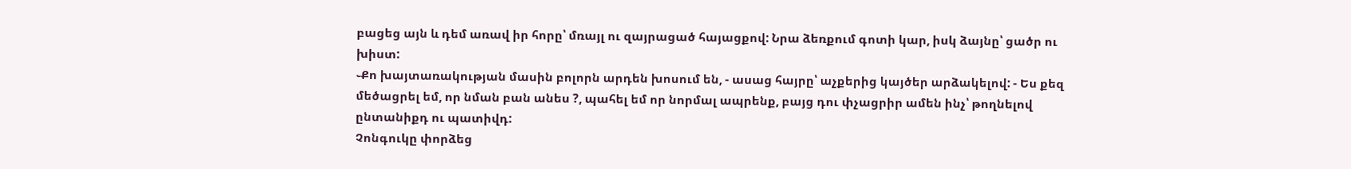բացեց այն և դեմ առավ իր հորը՝ մռայլ ու զայրացած հայացքով: Նրա ձեռքում գոտի կար, իսկ ձայնը՝ ցածր ու խիստ:
֊Քո խայտառակության մասին բոլորն արդեն խոսում են, - ասաց հայրը՝ աչքերից կայծեր արձակելով: - Ես քեզ մեծացրել եմ, որ նման բան անես ?, պահել եմ որ նորմալ ապրենք, բայց դու փչացրիր ամեն ինչ՝ թողնելով ընտանիքդ ու պատիվդ:
Չոնգուկը փորձեց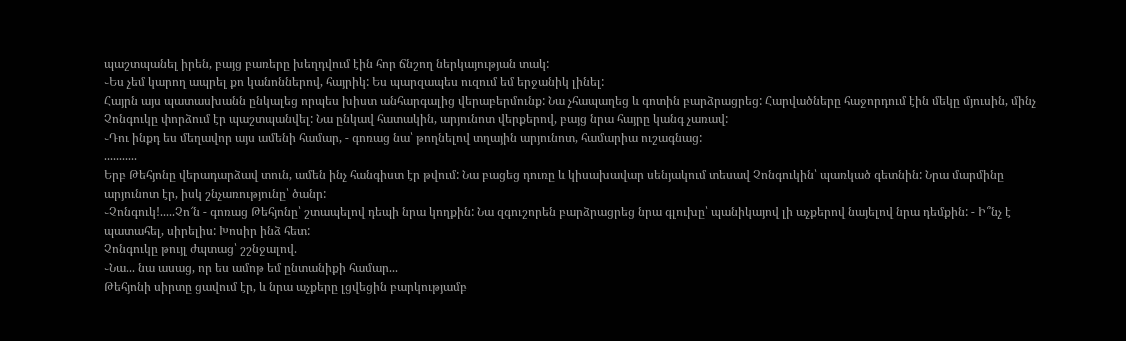պաշտպանել իրեն, բայց բառերը խեղդվում էին հոր ճնշող ներկայության տակ:
֊Ես չեմ կարող ապրել քո կանոններով, հայրիկ: Ես պարզապես ուզում եմ երջանիկ լինել:
Հայրն այս պատասխանն ընկալեց որպես խիստ անհարգալից վերաբերմունք: Նա չհապաղեց և գոտին բարձրացրեց: Հարվածները հաջորդում էին մեկը մյուսին, մինչ Չոնգուկը փորձում էր պաշտպանվել: Նա ընկավ հատակին, արյունոտ վերքերով, բայց նրա հայրը կանգ չառավ:
֊Դու ինքդ ես մեղավոր այս ամենի համար, - գոռաց նա՝ թողնելով տղային արյունոտ, համարիա ուշագնաց:
...........
Երբ Թեհյոնը վերադարձավ տուն, ամեն ինչ հանգիստ էր թվում: Նա բացեց դուռը և կիսախավար սենյակում տեսավ Չոնգուկին՝ պառկած գետնին: Նրա մարմինը արյունոտ էր, իսկ շնչառությունը՝ ծանր:
֊Չոնգուկ!.....Չո՜ն - գոռաց Թեհյոնը՝ շտապելով դեպի նրա կողքին: Նա զգուշորեն բարձրացրեց նրա գլուխը՝ պանիկայով լի աչքերով նայելով նրա դեմքին: - Ի՞նչ է պատահել, սիրելիս: Խոսիր ինձ հետ:
Չոնգուկը թույլ ժպտաց՝ շշնջալով.
֊Նա... նա ասաց, որ ես ամոթ եմ ընտանիքի համար...
Թեհյոնի սիրտը ցավում էր, և նրա աչքերը լցվեցին բարկությամբ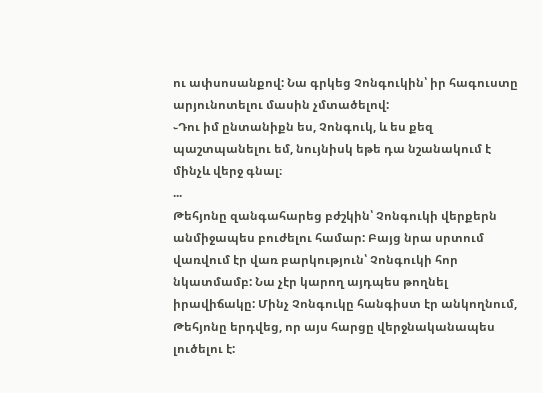ու ափսոսանքով: Նա գրկեց Չոնգուկին՝ իր հագուստը արյունոտելու մասին չմտածելով:
֊Դու իմ ընտանիքն ես, Չոնգուկ, և ես քեզ պաշտպանելու եմ, նույնիսկ եթե դա նշանակում է մինչև վերջ գնալ։
...
Թեհյոնը զանգահարեց բժշկին՝ Չոնգուկի վերքերն անմիջապես բուժելու համար: Բայց նրա սրտում վառվում էր վառ բարկություն՝ Չոնգուկի հոր նկատմամբ: Նա չէր կարող այդպես թողնել իրավիճակը: Մինչ Չոնգուկը հանգիստ էր անկողնում, Թեհյոնը երդվեց, որ այս հարցը վերջնականապես լուծելու է: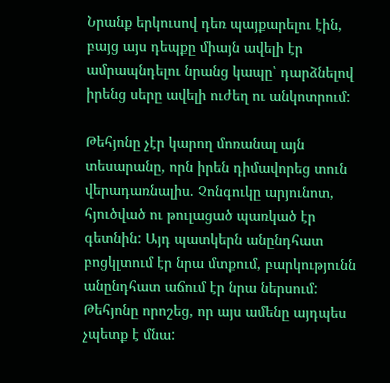Նրանք երկուսով դեռ պայքարելու էին, բայց այս դեպքը միայն ավելի էր ամրապնդելու նրանց կապը՝ դարձնելով իրենց սերը ավելի ուժեղ ու անկոտրում:

Թեհյոնը չէր կարող մոռանալ այն տեսարանը, որն իրեն դիմավորեց տուն վերադառնալիս. Չոնգուկը արյունոտ, հյուծված ու թուլացած պառկած էր գետնին: Այդ պատկերն անընդհատ բոցկլտում էր նրա մտքում, բարկությունն անընդհատ աճում էր նրա ներսում: Թեհյոնը որոշեց, որ այս ամենը այդպես չպետք է մնա: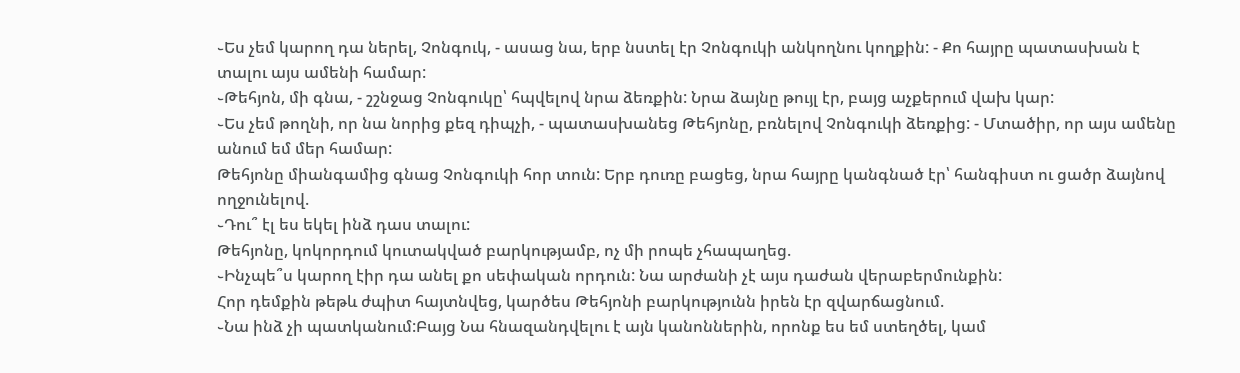֊Ես չեմ կարող դա ներել, Չոնգուկ, - ասաց նա, երբ նստել էր Չոնգուկի անկողնու կողքին: - Քո հայրը պատասխան է տալու այս ամենի համար:
֊Թեհյոն, մի գնա, - շշնջաց Չոնգուկը՝ հպվելով նրա ձեռքին: Նրա ձայնը թույլ էր, բայց աչքերում վախ կար:
֊Ես չեմ թողնի, որ նա նորից քեզ դիպչի, - պատասխանեց Թեհյոնը, բռնելով Չոնգուկի ձեռքից: - Մտածիր, որ այս ամենը անում եմ մեր համար:
Թեհյոնը միանգամից գնաց Չոնգուկի հոր տուն: Երբ դուռը բացեց, նրա հայրը կանգնած էր՝ հանգիստ ու ցածր ձայնով ողջունելով.
֊Դու՞ էլ ես եկել ինձ դաս տալու:
Թեհյոնը, կոկորդում կուտակված բարկությամբ, ոչ մի րոպե չհապաղեց.
֊Ինչպե՞ս կարող էիր դա անել քո սեփական որդուն: Նա արժանի չէ այս դաժան վերաբերմունքին:
Հոր դեմքին թեթև ժպիտ հայտնվեց, կարծես Թեհյոնի բարկությունն իրեն էր զվարճացնում.
֊Նա ինձ չի պատկանում:Բայց Նա հնազանդվելու է այն կանոններին, որոնք ես եմ ստեղծել, կամ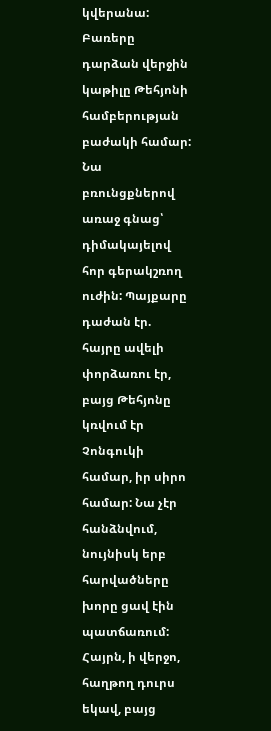կվերանա:
Բառերը դարձան վերջին կաթիլը Թեհյոնի համբերության բաժակի համար: Նա բռունցքներով առաջ գնաց՝ դիմակայելով հոր գերակշռող ուժին: Պայքարը դաժան էր. հայրը ավելի փորձառու էր, բայց Թեհյոնը կռվում էր Չոնգուկի համար, իր սիրո համար: Նա չէր հանձնվում, նույնիսկ երբ հարվածները խորը ցավ էին պատճառում:
Հայրն, ի վերջո, հաղթող դուրս եկավ, բայց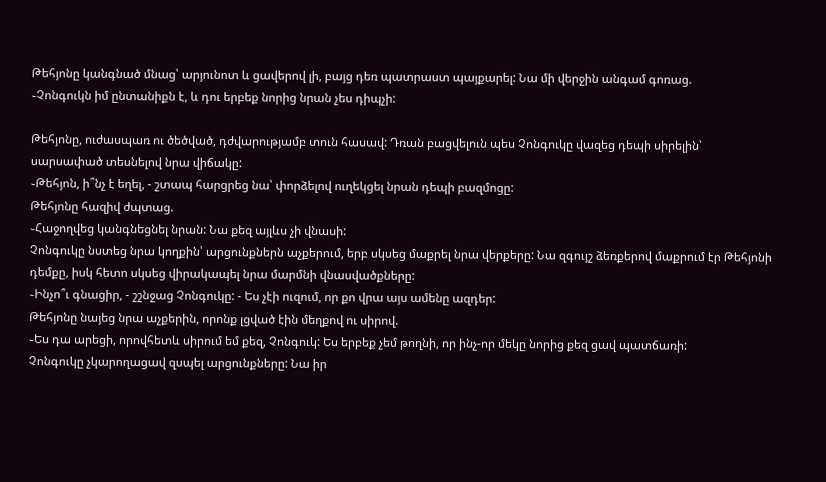Թեհյոնը կանգնած մնաց՝ արյունոտ և ցավերով լի, բայց դեռ պատրաստ պայքարել: Նա մի վերջին անգամ գոռաց.
֊Չոնգուկն իմ ընտանիքն է, և դու երբեք նորից նրան չես դիպչի:

Թեհյոնը, ուժասպառ ու ծեծված, դժվարությամբ տուն հասավ: Դռան բացվելուն պես Չոնգուկը վազեց դեպի սիրելին՝ սարսափած տեսնելով նրա վիճակը:
֊Թեհյոն, ի՞նչ է եղել, - շտապ հարցրեց նա՝ փորձելով ուղեկցել նրան դեպի բազմոցը:
Թեհյոնը հազիվ ժպտաց.
֊Հաջողվեց կանգնեցնել նրան: Նա քեզ այլևս չի վնասի:
Չոնգուկը նստեց նրա կողքին՝ արցունքներն աչքերում, երբ սկսեց մաքրել նրա վերքերը: Նա զգույշ ձեռքերով մաքրում էր Թեհյոնի դեմքը, իսկ հետո սկսեց վիրակապել նրա մարմնի վնասվածքները:
֊Ինչո՞ւ գնացիր, - շշնջաց Չոնգուկը: - Ես չէի ուզում, որ քո վրա այս ամենը ազդեր:
Թեհյոնը նայեց նրա աչքերին, որոնք լցված էին մեղքով ու սիրով.
֊Ես դա արեցի, որովհետև սիրում եմ քեզ, Չոնգուկ: Ես երբեք չեմ թողնի, որ ինչ-որ մեկը նորից քեզ ցավ պատճառի:
Չոնգուկը չկարողացավ զսպել արցունքները: Նա իր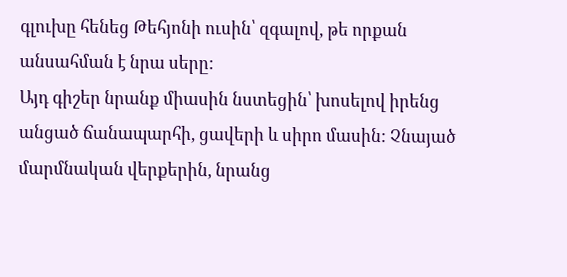գլուխը հենեց Թեհյոնի ուսին՝ զգալով, թե որքան անսահման է նրա սերը:
Այդ գիշեր նրանք միասին նստեցին՝ խոսելով իրենց անցած ճանապարհի, ցավերի և սիրո մասին: Չնայած մարմնական վերքերին, նրանց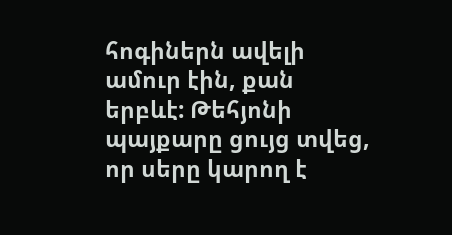հոգիներն ավելի ամուր էին, քան երբևէ: Թեհյոնի պայքարը ցույց տվեց, որ սերը կարող է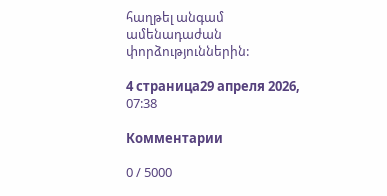հաղթել անգամ ամենադաժան փորձություններին:

4 страница29 апреля 2026, 07:38

Комментарии

0 / 5000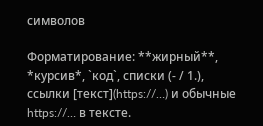символов

Форматирование: **жирный**, *курсив*, `код`, списки (- / 1.), ссылки [текст](https://…) и обычные https://… в тексте.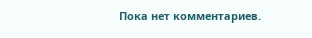Пока нет комментариев.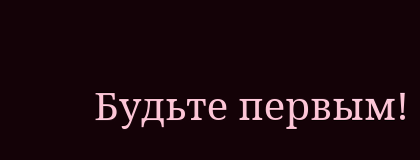Будьте первым!